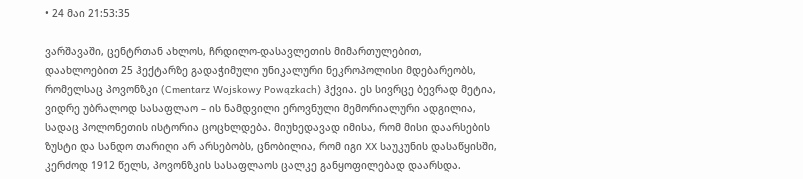• 24 მაი 21:53:35

ვარშავაში, ცენტრთან ახლოს, ჩრდილო-დასავლეთის მიმართულებით, დაახლოებით 25 ჰექტარზე გადაჭიმული უნიკალური ნეკროპოლისი მდებარეობს, რომელსაც პოვონზკი (Cmentarz Wojskowy Powązkach) ჰქვია. ეს სივრცე ბევრად მეტია, ვიდრე უბრალოდ სასაფლაო – ის ნამდვილი ეროვნული მემორიალური ადგილია, სადაც პოლონეთის ისტორია ცოცხლდება. მიუხედავად იმისა, რომ მისი დაარსების ზუსტი და სანდო თარიღი არ არსებობს, ცნობილია, რომ იგი XX საუკუნის დასაწყისში, კერძოდ 1912 წელს, პოვონზკის სასაფლაოს ცალკე განყოფილებად დაარსდა.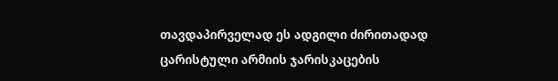თავდაპირველად ეს ადგილი ძირითადად ცარისტული არმიის ჯარისკაცების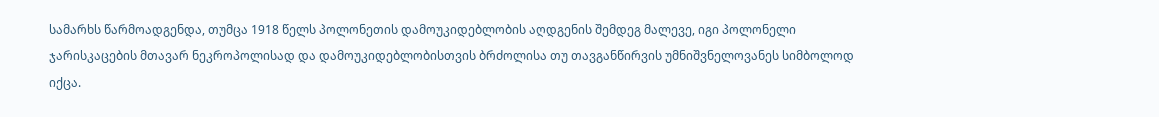სამარხს წარმოადგენდა, თუმცა 1918 წელს პოლონეთის დამოუკიდებლობის აღდგენის შემდეგ მალევე, იგი პოლონელი ჯარისკაცების მთავარ ნეკროპოლისად და დამოუკიდებლობისთვის ბრძოლისა თუ თავგანწირვის უმნიშვნელოვანეს სიმბოლოდ იქცა.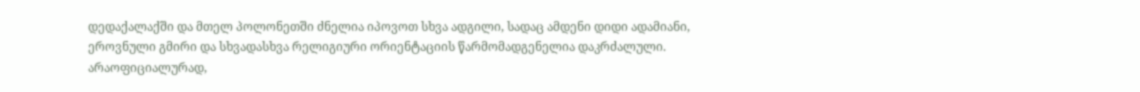დედაქალაქში და მთელ პოლონეთში ძნელია იპოვოთ სხვა ადგილი, სადაც ამდენი დიდი ადამიანი, ეროვნული გმირი და სხვადასხვა რელიგიური ორიენტაციის წარმომადგენელია დაკრძალული. არაოფიციალურად,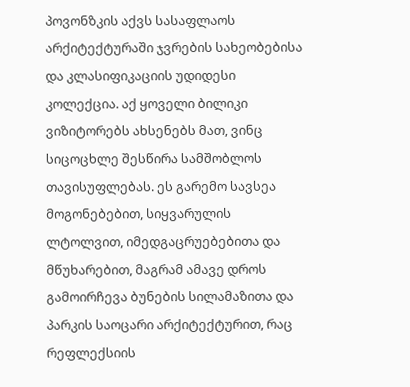პოვონზკის აქვს სასაფლაოს არქიტექტურაში ჯვრების სახეობებისა და კლასიფიკაციის უდიდესი კოლექცია. აქ ყოველი ბილიკი ვიზიტორებს ახსენებს მათ, ვინც სიცოცხლე შესწირა სამშობლოს თავისუფლებას. ეს გარემო სავსეა მოგონებებით, სიყვარულის ლტოლვით, იმედგაცრუებებითა და მწუხარებით, მაგრამ ამავე დროს გამოირჩევა ბუნების სილამაზითა და პარკის საოცარი არქიტექტურით, რაც რეფლექსიის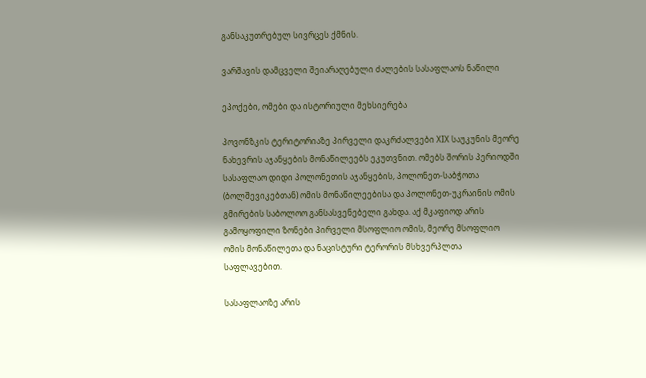განსაკუთრებულ სივრცეს ქმნის.

ვარშავის დამცველი შეიარაღებული ძალების სასაფლაოს ნაწილი

ეპოქები, ომები და ისტორიული მეხსიერება

პოვონზკის ტერიტორიაზე პირველი დაკრძალვები XIX საუკუნის მეორე ნახევრის აჯანყების მონაწილეებს ეკუთვნით. ომებს შორის პერიოდში სასაფლაო დიდი პოლონეთის აჯანყების, პოლონეთ-საბჭოთა (ბოლშევიკებთან) ომის მონაწილეებისა და პოლონეთ-უკრაინის ომის გმირების საბოლოო განსასვენებელი გახდა. აქ მკაფიოდ არის გამოყოფილი ზონები პირველი მსოფლიო ომის, მეორე მსოფლიო ომის მონაწილეთა და ნაცისტური ტერორის მსხვერპლთა საფლავებით.

სასაფლაოზე არის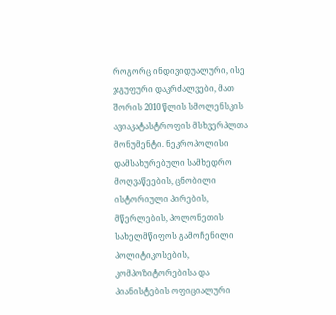როგორც ინდივიდუალური, ისე ჯგუფური დაკრძალვები, მათ შორის 2010 წლის სმოლენსკის ავიაკატასტროფის მსხვერპლთა მონუმენტი. ნეკროპოლისი დამსახურებული სამხედრო მოღვაწეების, ცნობილი ისტორიული პირების, მწერლების, პოლონეთის სახელმწიფოს გამოჩენილი პოლიტიკოსების, კომპოზიტორებისა და პიანისტების ოფიციალური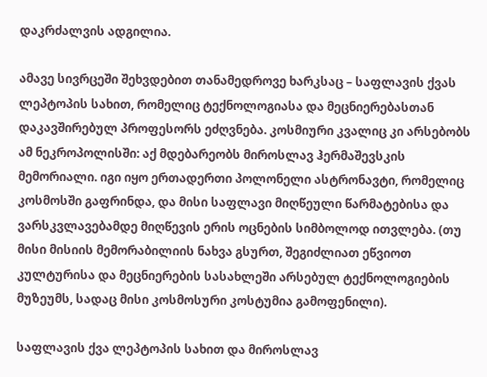დაკრძალვის ადგილია.

ამავე სივრცეში შეხვდებით თანამედროვე ხარკსაც – საფლავის ქვას ლეპტოპის სახით, რომელიც ტექნოლოგიასა და მეცნიერებასთან დაკავშირებულ პროფესორს ეძღვნება. კოსმიური კვალიც კი არსებობს ამ ნეკროპოლისში: აქ მდებარეობს მიროსლავ ჰერმაშევსკის მემორიალი. იგი იყო ერთადერთი პოლონელი ასტრონავტი, რომელიც კოსმოსში გაფრინდა, და მისი საფლავი მიღწეული წარმატებისა და ვარსკვლავებამდე მიღწევის ერის ოცნების სიმბოლოდ ითვლება. (თუ მისი მისიის მემორაბილიის ნახვა გსურთ, შეგიძლიათ ეწვიოთ კულტურისა და მეცნიერების სასახლეში არსებულ ტექნოლოგიების მუზეუმს, სადაც მისი კოსმოსური კოსტუმია გამოფენილი).

საფლავის ქვა ლეპტოპის სახით და მიროსლავ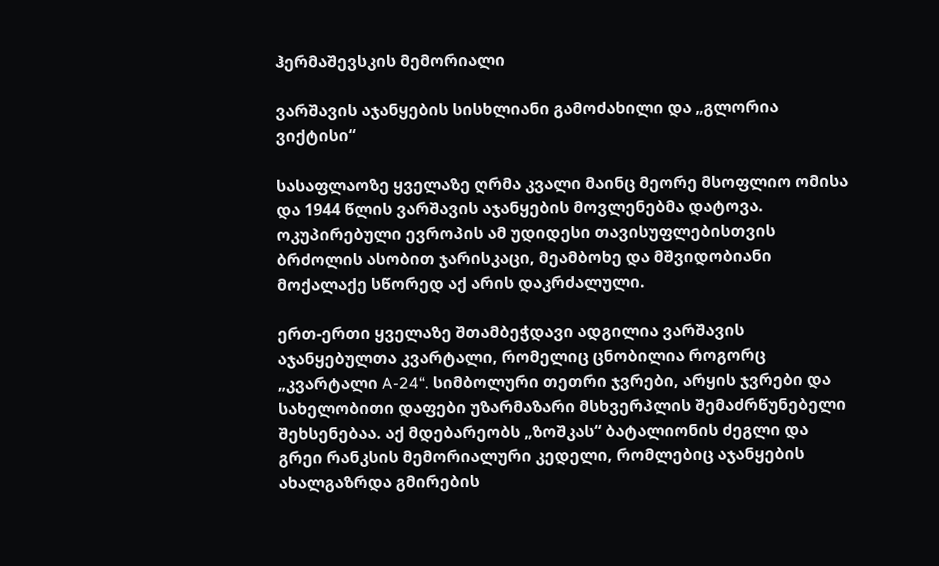ჰერმაშევსკის მემორიალი

ვარშავის აჯანყების სისხლიანი გამოძახილი და „გლორია ვიქტისი“

სასაფლაოზე ყველაზე ღრმა კვალი მაინც მეორე მსოფლიო ომისა და 1944 წლის ვარშავის აჯანყების მოვლენებმა დატოვა. ოკუპირებული ევროპის ამ უდიდესი თავისუფლებისთვის ბრძოლის ასობით ჯარისკაცი, მეამბოხე და მშვიდობიანი მოქალაქე სწორედ აქ არის დაკრძალული.

ერთ-ერთი ყველაზე შთამბეჭდავი ადგილია ვარშავის აჯანყებულთა კვარტალი, რომელიც ცნობილია როგორც „კვარტალი A-24“. სიმბოლური თეთრი ჯვრები, არყის ჯვრები და სახელობითი დაფები უზარმაზარი მსხვერპლის შემაძრწუნებელი შეხსენებაა. აქ მდებარეობს „ზოშკას“ ბატალიონის ძეგლი და გრეი რანკსის მემორიალური კედელი, რომლებიც აჯანყების ახალგაზრდა გმირების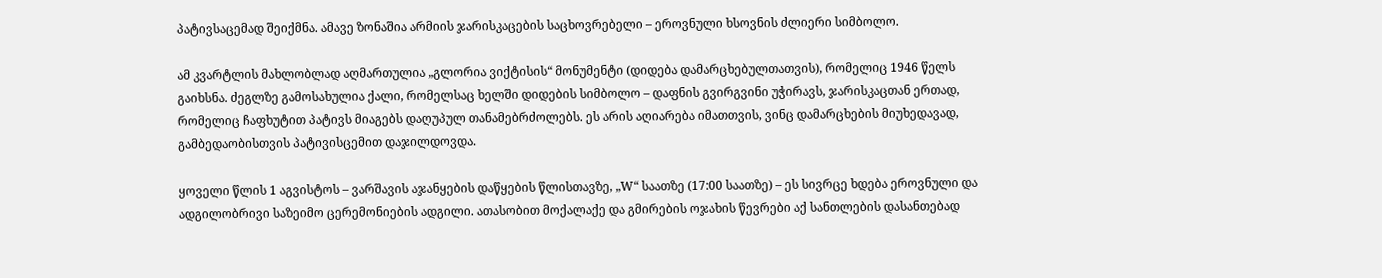პატივსაცემად შეიქმნა. ამავე ზონაშია არმიის ჯარისკაცების საცხოვრებელი – ეროვნული ხსოვნის ძლიერი სიმბოლო.

ამ კვარტლის მახლობლად აღმართულია „გლორია ვიქტისის“ მონუმენტი (დიდება დამარცხებულთათვის), რომელიც 1946 წელს გაიხსნა. ძეგლზე გამოსახულია ქალი, რომელსაც ხელში დიდების სიმბოლო – დაფნის გვირგვინი უჭირავს, ჯარისკაცთან ერთად, რომელიც ჩაფხუტით პატივს მიაგებს დაღუპულ თანამებრძოლებს. ეს არის აღიარება იმათთვის, ვინც დამარცხების მიუხედავად, გამბედაობისთვის პატივისცემით დაჯილდოვდა.

ყოველი წლის 1 აგვისტოს – ვარშავის აჯანყების დაწყების წლისთავზე, „W“ საათზე (17:00 საათზე) – ეს სივრცე ხდება ეროვნული და ადგილობრივი საზეიმო ცერემონიების ადგილი. ათასობით მოქალაქე და გმირების ოჯახის წევრები აქ სანთლების დასანთებად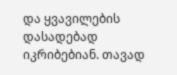და ყვავილების დასადებად იკრიბებიან. თავად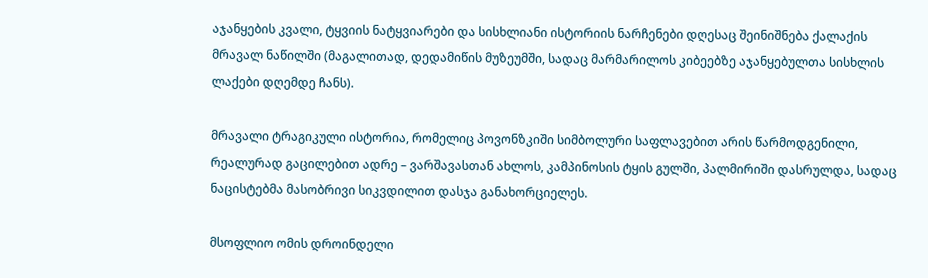აჯანყების კვალი, ტყვიის ნატყვიარები და სისხლიანი ისტორიის ნარჩენები დღესაც შეინიშნება ქალაქის მრავალ ნაწილში (მაგალითად, დედამიწის მუზეუმში, სადაც მარმარილოს კიბეებზე აჯანყებულთა სისხლის ლაქები დღემდე ჩანს).

მრავალი ტრაგიკული ისტორია, რომელიც პოვონზკიში სიმბოლური საფლავებით არის წარმოდგენილი, რეალურად გაცილებით ადრე – ვარშავასთან ახლოს, კამპინოსის ტყის გულში, პალმირიში დასრულდა, სადაც ნაცისტებმა მასობრივი სიკვდილით დასჯა განახორციელეს.

მსოფლიო ომის დროინდელი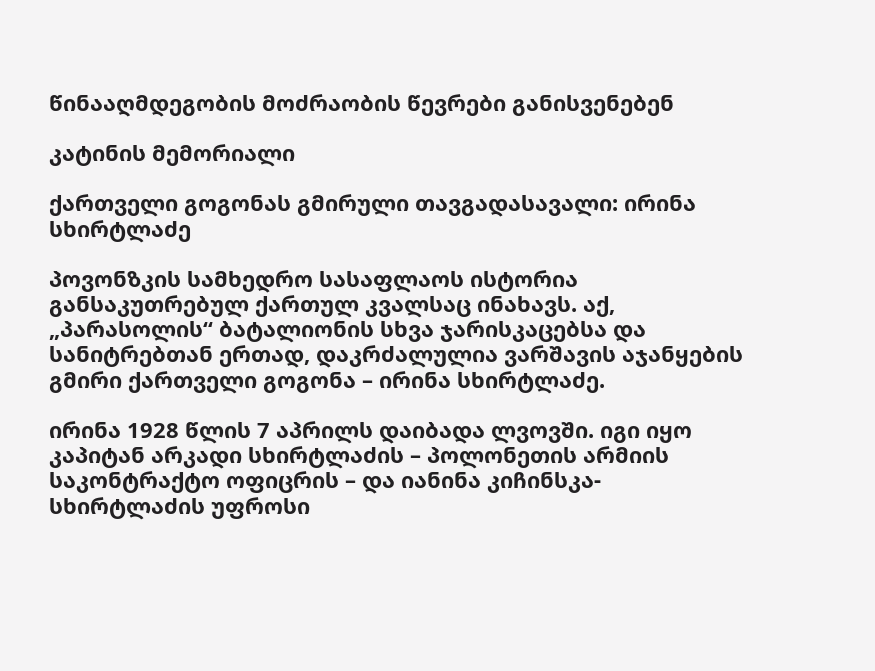წინააღმდეგობის მოძრაობის წევრები განისვენებენ

კატინის მემორიალი

ქართველი გოგონას გმირული თავგადასავალი: ირინა სხირტლაძე

პოვონზკის სამხედრო სასაფლაოს ისტორია განსაკუთრებულ ქართულ კვალსაც ინახავს. აქ, „პარასოლის“ ბატალიონის სხვა ჯარისკაცებსა და სანიტრებთან ერთად, დაკრძალულია ვარშავის აჯანყების გმირი ქართველი გოგონა – ირინა სხირტლაძე.

ირინა 1928 წლის 7 აპრილს დაიბადა ლვოვში. იგი იყო კაპიტან არკადი სხირტლაძის – პოლონეთის არმიის საკონტრაქტო ოფიცრის – და იანინა კიჩინსკა-სხირტლაძის უფროსი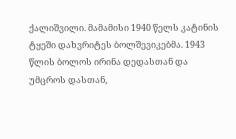ქალიშვილი. მამამისი 1940 წელს კატინის ტყეში დახვრიტეს ბოლშევიკებმა. 1943 წლის ბოლოს ირინა დედასთან და უმცროს დასთან,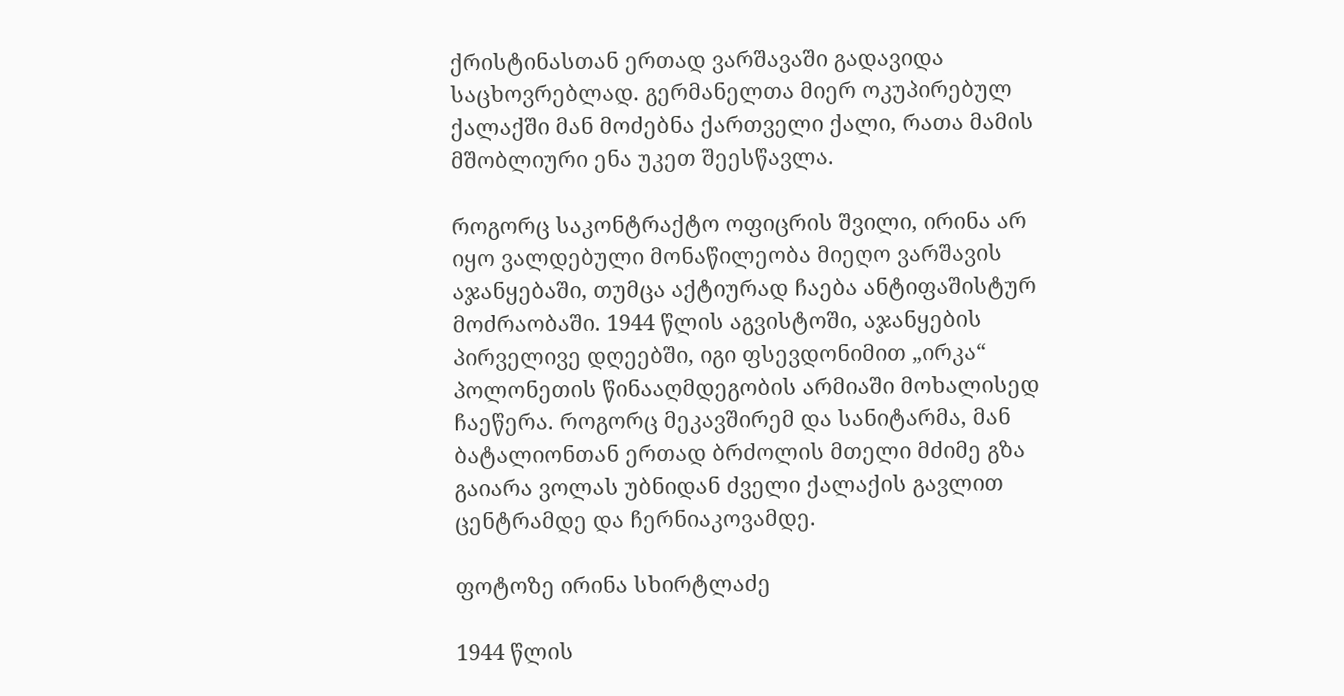ქრისტინასთან ერთად ვარშავაში გადავიდა საცხოვრებლად. გერმანელთა მიერ ოკუპირებულ ქალაქში მან მოძებნა ქართველი ქალი, რათა მამის მშობლიური ენა უკეთ შეესწავლა.

როგორც საკონტრაქტო ოფიცრის შვილი, ირინა არ იყო ვალდებული მონაწილეობა მიეღო ვარშავის აჯანყებაში, თუმცა აქტიურად ჩაება ანტიფაშისტურ მოძრაობაში. 1944 წლის აგვისტოში, აჯანყების პირველივე დღეებში, იგი ფსევდონიმით „ირკა“ პოლონეთის წინააღმდეგობის არმიაში მოხალისედ ჩაეწერა. როგორც მეკავშირემ და სანიტარმა, მან ბატალიონთან ერთად ბრძოლის მთელი მძიმე გზა გაიარა ვოლას უბნიდან ძველი ქალაქის გავლით ცენტრამდე და ჩერნიაკოვამდე.

ფოტოზე ირინა სხირტლაძე

1944 წლის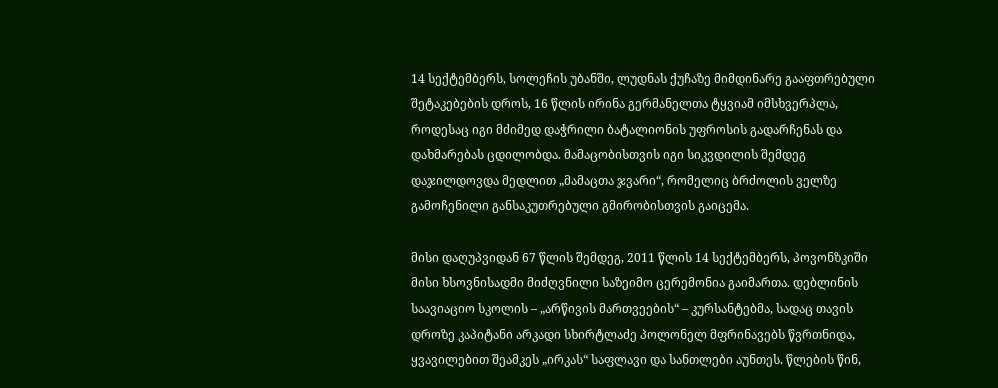14 სექტემბერს, სოლეჩის უბანში, ლუდნას ქუჩაზე მიმდინარე გააფთრებული შეტაკებების დროს, 16 წლის ირინა გერმანელთა ტყვიამ იმსხვერპლა, როდესაც იგი მძიმედ დაჭრილი ბატალიონის უფროსის გადარჩენას და დახმარებას ცდილობდა. მამაცობისთვის იგი სიკვდილის შემდეგ დაჯილდოვდა მედლით „მამაცთა ჯვარი“, რომელიც ბრძოლის ველზე გამოჩენილი განსაკუთრებული გმირობისთვის გაიცემა.

მისი დაღუპვიდან 67 წლის შემდეგ, 2011 წლის 14 სექტემბერს, პოვონზკიში მისი ხსოვნისადმი მიძღვნილი საზეიმო ცერემონია გაიმართა. დებლინის საავიაციო სკოლის – „არწივის მართვეების“ – კურსანტებმა, სადაც თავის დროზე კაპიტანი არკადი სხირტლაძე პოლონელ მფრინავებს წვრთნიდა, ყვავილებით შეამკეს „ირკას“ საფლავი და სანთლები აუნთეს. წლების წინ,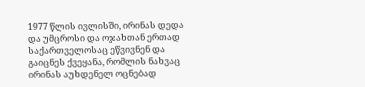1977 წლის ივლისში, ირინას დედა და უმცროსი და ოჯახთან ერთად საქართველოსაც ეწვივნენ და გაიცნეს ქვეყანა, რომლის ნახვაც ირინას აუხდენელ ოცნებად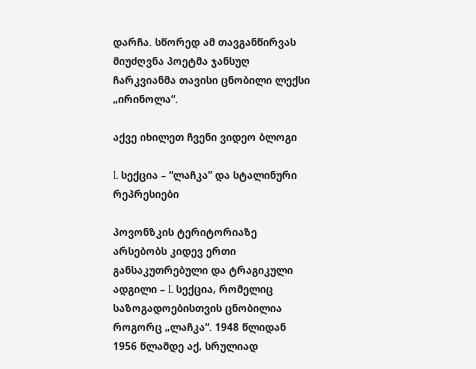დარჩა. სწორედ ამ თავგანწირვას მიუძღვნა პოეტმა ჯანსუღ ჩარკვიანმა თავისი ცნობილი ლექსი „ირინოლა“.

აქვე იხილეთ ჩვენი ვიდეო ბლოგი

L სექცია – “ლაჩკა” და სტალინური რეპრესიები

პოვონზკის ტერიტორიაზე არსებობს კიდევ ერთი განსაკუთრებული და ტრაგიკული ადგილი – L სექცია, რომელიც საზოგადოებისთვის ცნობილია როგორც „ლაჩკა“. 1948 წლიდან 1956 წლამდე აქ, სრულიად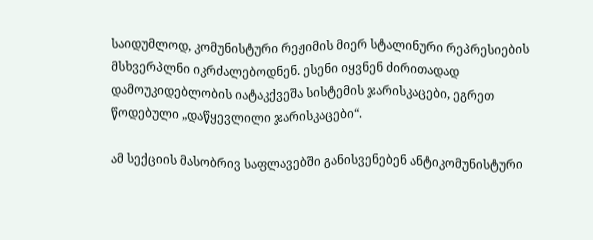საიდუმლოდ, კომუნისტური რეჟიმის მიერ სტალინური რეპრესიების მსხვერპლნი იკრძალებოდნენ. ესენი იყვნენ ძირითადად დამოუკიდებლობის იატაკქვეშა სისტემის ჯარისკაცები, ეგრეთ წოდებული „დაწყევლილი ჯარისკაცები“.

ამ სექციის მასობრივ საფლავებში განისვენებენ ანტიკომუნისტური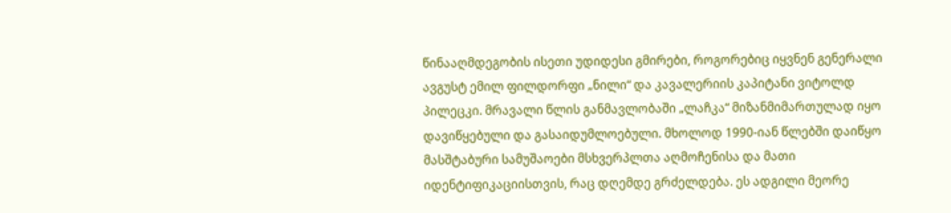წინააღმდეგობის ისეთი უდიდესი გმირები, როგორებიც იყვნენ გენერალი ავგუსტ ემილ ფილდორფი „ნილი“ და კავალერიის კაპიტანი ვიტოლდ პილეცკი. მრავალი წლის განმავლობაში „ლაჩკა“ მიზანმიმართულად იყო დავიწყებული და გასაიდუმლოებული. მხოლოდ 1990-იან წლებში დაიწყო მასშტაბური სამუშაოები მსხვერპლთა აღმოჩენისა და მათი იდენტიფიკაციისთვის, რაც დღემდე გრძელდება. ეს ადგილი მეორე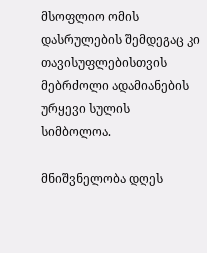მსოფლიო ომის დასრულების შემდეგაც კი თავისუფლებისთვის მებრძოლი ადამიანების ურყევი სულის სიმბოლოა.

მნიშვნელობა დღეს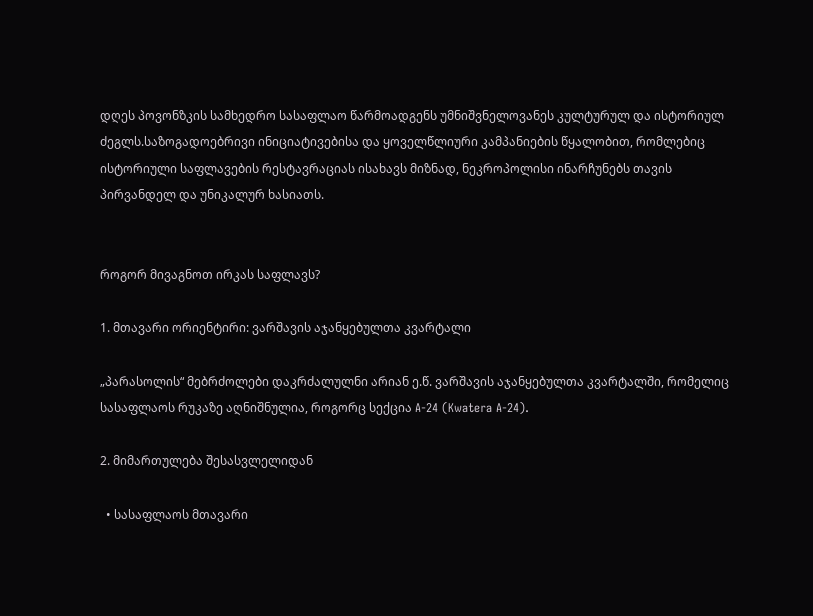დღეს პოვონზკის სამხედრო სასაფლაო წარმოადგენს უმნიშვნელოვანეს კულტურულ და ისტორიულ ძეგლს.საზოგადოებრივი ინიციატივებისა და ყოველწლიური კამპანიების წყალობით, რომლებიც ისტორიული საფლავების რესტავრაციას ისახავს მიზნად, ნეკროპოლისი ინარჩუნებს თავის პირვანდელ და უნიკალურ ხასიათს.


როგორ მივაგნოთ ირკას საფლავს?

1. მთავარი ორიენტირი: ვარშავის აჯანყებულთა კვარტალი

„პარასოლის“ მებრძოლები დაკრძალულნი არიან ე.წ. ვარშავის აჯანყებულთა კვარტალში, რომელიც სასაფლაოს რუკაზე აღნიშნულია, როგორც სექცია A-24 (Kwatera A-24).

2. მიმართულება შესასვლელიდან

  • სასაფლაოს მთავარი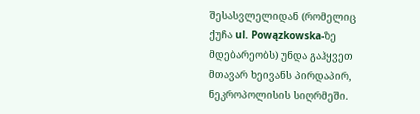შესასვლელიდან (რომელიც ქუჩა ul. Powązkowska-ზე მდებარეობს) უნდა გაჰყვეთ მთავარ ხეივანს პირდაპირ, ნეკროპოლისის სიღრმეში.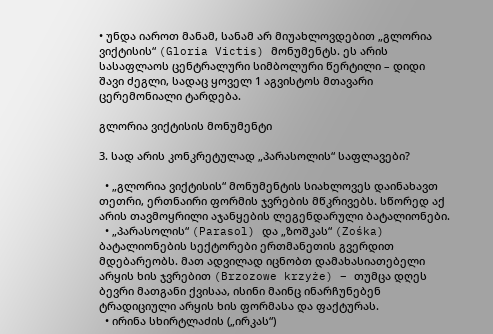• უნდა იაროთ მანამ, სანამ არ მიუახლოვდებით „გლორია ვიქტისის“ (Gloria Victis) მონუმენტს. ეს არის სასაფლაოს ცენტრალური სიმბოლური წერტილი – დიდი შავი ძეგლი, სადაც ყოველ 1 აგვისტოს მთავარი ცერემონიალი ტარდება.

გლორია ვიქტისის მონუმენტი

3. სად არის კონკრეტულად „პარასოლის“ საფლავები?

  • „გლორია ვიქტისის“ მონუმენტის სიახლოვეს დაინახავთ თეთრი, ერთნაირი ფორმის ჯვრების მწკრივებს. სწორედ აქ არის თავმოყრილი აჯანყების ლეგენდარული ბატალიონები.
  • „პარასოლის“ (Parasol) და „ზოშკას“ (Zośka) ბატალიონების სექტორები ერთმანეთის გვერდით მდებარეობს. მათ ადვილად იცნობთ დამახასიათებელი არყის ხის ჯვრებით (Brzozowe krzyże) – თუმცა დღეს ბევრი მათგანი ქვისაა, ისინი მაინც ინარჩუნებენ ტრადიციული არყის ხის ფორმასა და ფაქტურას.
  • ირინა სხირტლაძის („ირკას“)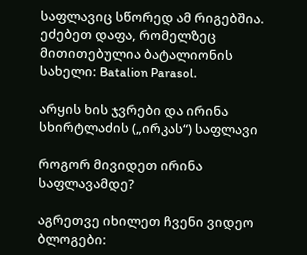საფლავიც სწორედ ამ რიგებშია. ეძებეთ დაფა, რომელზეც მითითებულია ბატალიონის სახელი: Batalion Parasol.

არყის ხის ჯვრები და ირინა სხირტლაძის („ირკას“) საფლავი

როგორ მივიდეთ ირინა საფლავამდე?

აგრეთვე იხილეთ ჩვენი ვიდეო ბლოგები: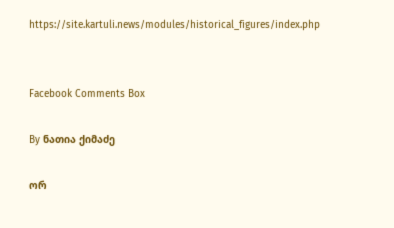https://site.kartuli.news/modules/historical_figures/index.php


Facebook Comments Box

By ნათია ქიმაძე

ორ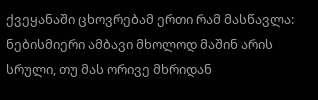ქვეყანაში ცხოვრებამ ერთი რამ მასწავლა: ნებისმიერი ამბავი მხოლოდ მაშინ არის სრული, თუ მას ორივე მხრიდან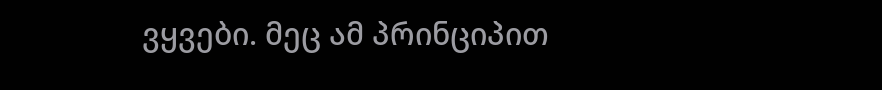ვყვები. მეც ამ პრინციპით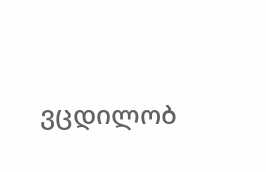ვცდილობ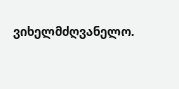ვიხელმძღვანელო.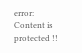error: Content is protected !!